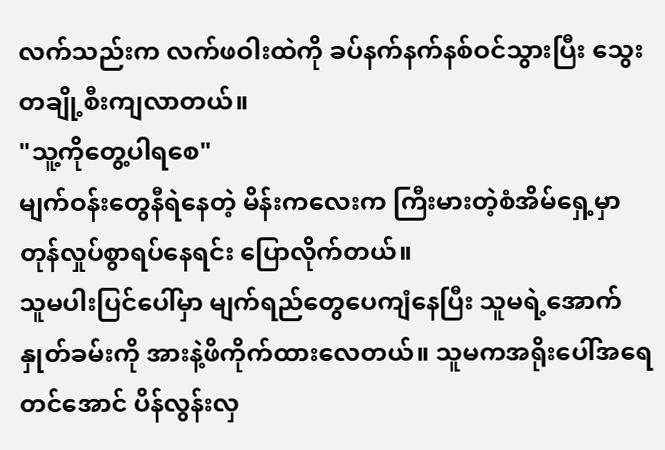လက်သည်းက လက်ဖဝါးထဲကို ခပ်နက်နက်နစ်ဝင်သွားပြီး သွေးတချို့စီးကျလာတယ်။
"သူ့ကိုတွေ့ပါရစေ"
မျက်ဝန်းတွေနီရဲနေတဲ့ မိန်းကလေးက ကြီးမားတဲ့စံအိမ်ရှေ့မှာ တုန်လှုပ်စွာရပ်နေရင်း ပြောလိုက်တယ်။
သူမပါးပြင်ပေါ်မှာ မျက်ရည်တွေပေကျံနေပြီး သူမရဲ့အောက်နှုတ်ခမ်းကို အားနဲ့ဖိကိုက်ထားလေတယ်။ သူမကအရိုးပေါ်အရေတင်အောင် ပိန်လွန်းလှ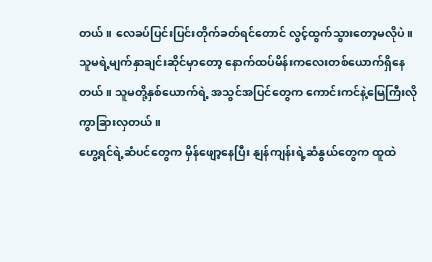တယ်။ လေခပ်ပြင်းပြင်းတိုက်ခတ်ရင်တောင် လွင့်ထွက်သွားတော့မလိုပဲ။
သူမရဲ့မျက်နှာချင်းဆိုင်မှာတော့ နောက်ထပ်မိန်းကလေးတစ်ယောက်ရှိနေတယ်။ သူမတို့နှစ်ယောက်ရဲ့ အသွင်အပြင်တွေက ကောင်းကင်နဲ့မြေကြီးလိုကွာခြားလှတယ်။
ဟွေ့ရင်ရဲ့ဆံပင်တွေက မှိန်ဖျော့နေပြီး နျန်ကျန်းရဲ့ဆံနွယ်တွေက ထူထဲ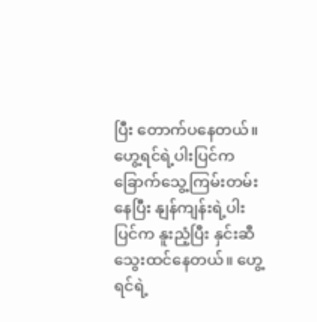ပြီး တောက်ပနေတယ်။ ဟွေ့ရင်ရဲ့ပါးပြင်က ခြောက်သွေ့ကြမ်းတမ်းနေပြီး နျန်ကျန်းရဲ့ပါးပြင်က နူးညံ့ပြီး နှင်းဆီသွေးထင်နေတယ်။ ဟွေ့ရင်ရဲ့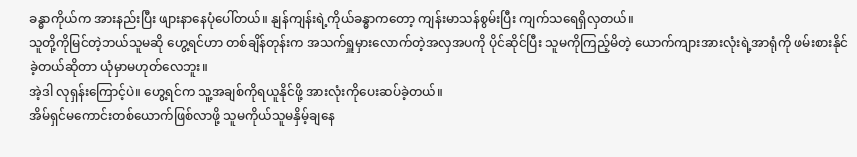ခန္ဓာကိုယ်က အားနည်းပြီး ဖျားနာနေပုံပေါ်တယ်။ နျန်ကျန်းရဲ့ကိုယ်ခန္ဓာကတော့ ကျန်းမာသန်စွမ်းပြီး ကျက်သရေရှိလှတယ်။
သူတို့ကိုမြင်တဲ့ဘယ်သူမဆို ဟွေ့ရင်ဟာ တစ်ချိန်တုန်းက အသက်ရှူမှားလောက်တဲ့အလှအပကို ပိုင်ဆိုင်ပြီး သူမကိုကြည့်မိတဲ့ ယောက်ကျားအားလုံးရဲ့အာရုံကို ဖမ်းစားနိုင်ခဲ့တယ်ဆိုတာ ယုံမှာမဟုတ်လေဘူး။
အဲ့ဒါ လုရှန်းကြောင့်ပဲ။ ဟွေ့ရင်က သူ့အချစ်ကိုရယူနိုင်ဖို့ အားလုံးကိုပေးဆပ်ခဲ့တယ်။
အိမ်ရှင်မကောင်းတစ်ယောက်ဖြစ်လာဖို့ သူမကိုယ်သူမနှိမ့်ချနေ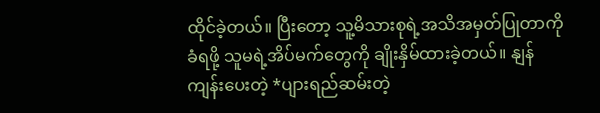ထိုင်ခဲ့တယ်။ ပြီးတော့ သူ့မိသားစုရဲ့အသိအမှတ်ပြုတာကို ခံရဖို့ သူမရဲ့အိပ်မက်တွေကို ချိုးနှိမ်ထားခဲ့တယ်။ နျန်ကျန်းပေးတဲ့ *ပျားရည်ဆမ်းတဲ့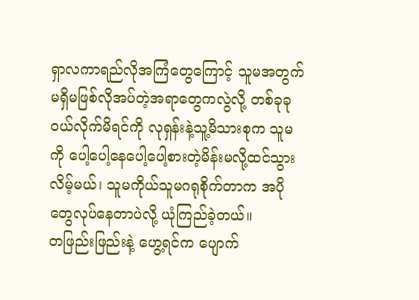ရှာလကာရည်လိုအကြံတွေကြောင့် သူမအတွက် မရှိမဖြစ်လိုအပ်တဲ့အရာတွေကလွဲလို့ တစ်ခုခုဝယ်လိုက်မိရင်ကို လုရှန်းနဲ့သူ့မိသားစုက သူမကို ပေါ့ပေါ့နေပေါ့ပေါ့စားတဲ့မိန်းမလို့ထင်သွားလိမ့်မယ်၊ သူမကိုယ်သူမဂရုစိုက်တာက အပိုတွေလုပ်နေတာပဲလို့ ယုံကြည်ခဲ့တယ်။
တဖြည်းဖြည်းနဲ့ ဟွေ့ရင်က ပျောက်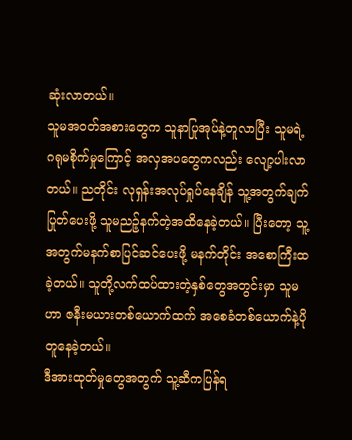ဆုံးလာတယ်။
သူမအဝတ်အစားတွေက သူနာပြုအုပ်နဲ့တူလာပြီး သူမရဲ့ဂရုမစိုက်မှုကြောင့် အလှအပတွေကလည်း လျော့ပါးလာတယ်။ ညတိုင်း လုရှန်းအလုပ်ရှုပ်နေချိန် သူ့အတွက်ချက်ပြုတ်ပေးဖို့ သူမညဉ့်နက်တဲ့အထိနေခဲ့တယ်။ ပြီးတော့ သူ့အတွက်မနက်စာပြင်ဆင်ပေးဖို့ မနက်တိုင်း အစောကြီးထခဲ့တယ်။ သူတို့လက်ထပ်ထားတဲ့နှစ်တွေအတွင်းမှာ သူမဟာ ဇနီးမယားတစ်ယောက်ထက် အစေခံတစ်ယောက်နဲ့ပိုတူနေခဲ့တယ်။
ဒီအားထုတ်မှုတွေအတွက် သူ့ဆီကပြန်ရ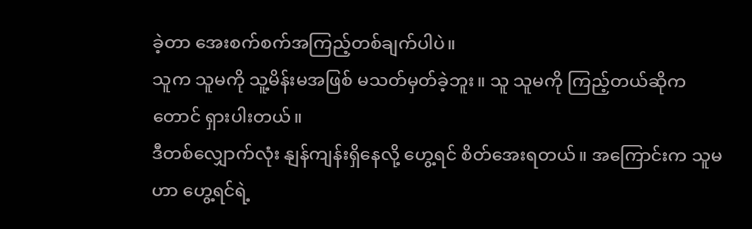ခဲ့တာ အေးစက်စက်အကြည့်တစ်ချက်ပါပဲ။
သူက သူမကို သူ့မိန်းမအဖြစ် မသတ်မှတ်ခဲ့ဘူး။ သူ သူမကို ကြည့်တယ်ဆိုကတောင် ရှားပါးတယ်။
ဒီတစ်လျှောက်လုံး နျန်ကျန်းရှိနေလို့ ဟွေ့ရင် စိတ်အေးရတယ်။ အကြောင်းက သူမဟာ ဟွေ့ရင်ရဲ့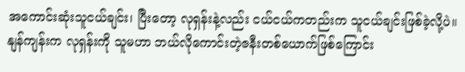အကောင်းဆုံးသူငယ်ချင်း၊ ပြီးတော့ လုရှန်းနဲ့လည်း ငယ်ငယ်ကတည်းက သူငယ်ချင်းဖြစ်ခဲ့လို့ပဲ။ နျန်ကျန်းက လုရှန်းကို သူမဟာ ဘယ်လိုကောင်းတဲ့ဇနီးတစ်ယောက်ဖြစ်ကြောင်း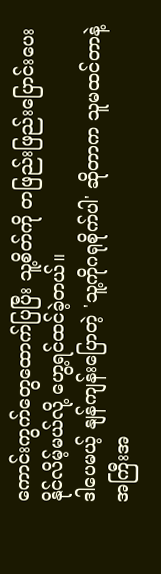ကောင်းကွက်တွေထောက်ပြပြီး သူ့စိတ်ကို တဖြည်းဖြည်းပြောင်းပေးနိုင်လိမ့်မယ်လို့ ဟွေ့ရင်ထင်ခဲ့တယ်။
ဒါပေမယ့် နျန်ကျန်းပြောတဲ့ 'သူ့ကိုဂရုစိုက်ပါ' ဆိုတာက သူမထင်တာနဲ့ အကြီးအ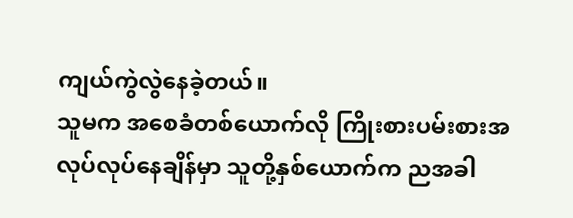ကျယ်ကွဲလွဲနေခဲ့တယ်။
သူမက အစေခံတစ်ယောက်လို ကြိုးစားပမ်းစားအလုပ်လုပ်နေချိန်မှာ သူတို့နှစ်ယောက်က ညအခါ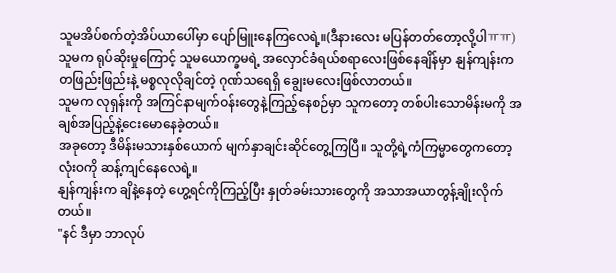သူမအိပ်စက်တဲ့အိပ်ယာပေါ်မှာ ပျော်မြူးနေကြလေရဲ့။(ဒီနားလေး မပြန်တတ်တော့လို့ပါㅠㅠ)
သူမက ရုပ်ဆိုးမှုကြောင့် သူမယောက္ခမရဲ့ အလှောင်ခံရယ်စရာလေးဖြစ်နေချိန်မှာ နျန်ကျန်းက တဖြည်းဖြည်းနဲ့ မစ္စလုလိုချင်တဲ့ ဂုဏ်သရေရှိ ချွေးမလေးဖြစ်လာတယ်။
သူမက လုရှန်းကို အကြင်နာမျက်ဝန်းတွေနဲ့ကြည့်နေစဉ်မှာ သူကတော့ တစ်ပါးသောမိန်းမကို အချစ်အပြည့်နဲ့ငေးမောနေခဲ့တယ်။
အခုတော့ ဒီမိန်းမသားနှစ်ယောက် မျက်နှာချင်းဆိုင်တွေ့ကြပြီ။ သူတို့ရဲ့ကံကြမ္မာတွေကတော့ လုံးဝကို ဆန့်ကျင်နေလေရဲ့။
နျန်ကျန်းက ချိနဲ့နေတဲ့ ဟွေ့ရင်ကိုကြည့်ပြီး နှုတ်ခမ်းသားတွေကို အသာအယာတွန့်ချိုးလိုက်တယ်။
"နင် ဒီမှာ ဘာလုပ်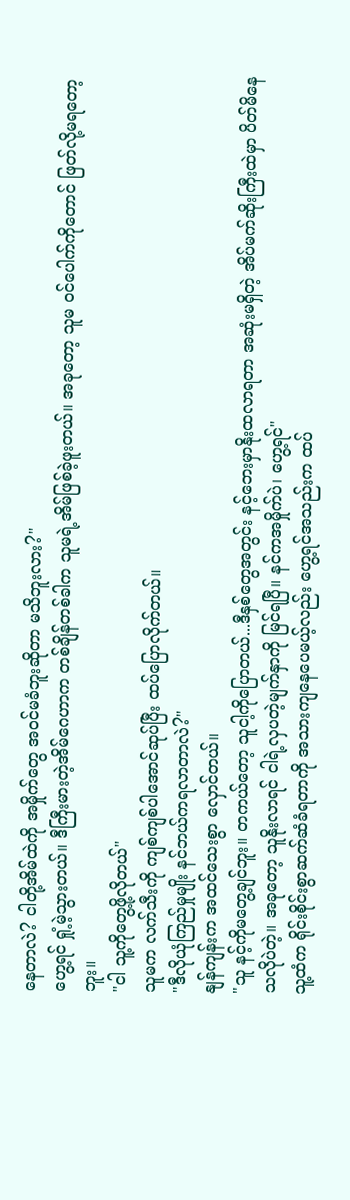နေတာလဲ? ငါတို့အိမ်ထဲကို အမှိုက်တွေ အဝင်မခံဘူးဆိုတာ မသိဘူးလား?"
ဟွေ့ရင် ရှုံ့မဲ့သွားတယ်။ ဒီကြီးမားတဲ့အိမ်ဂေဟာက တစ်ချိန်တစ်ခါက သူမရဲ့အိမ်ဖြစ်ခဲ့ဖူးတယ်။ အခုတော့ သူမ ဝင်ပေါက်ကိုတောင် ဖြတ်လို့မရတော့ဘူး။
"ငါ သူ့ကိုတွေ့ဖို့လိုတယ်"
သူမက လက်သီးကို ကျစ်ကျစ်ပါအောင်ဆုပ်ပြီး ထပ်ပြောလိုက်တယ်။
"ဒီလိုယုံကြည်မှုမျိုး နင်ဘယ်ကရလာတာလဲ?"
နျန်ကျန်းက အထင်သေးစွာ လှောင်တယ်။
"သူ နင့်ကိုမတွေ့ချင်ဘူး။ တကယ်တော့ သူငါ့ကိုပြောတယ်...ဒီနှစ်တွေအတွင်း နင့်ဘေးမှာနိုးထလာရတာ အဆုံးမရှိတဲ့ အိပ်မက်ဆိုးကြီးထဲမှာ ပိတ်မိနေသလိုပဲတဲ့။ အခုတော့ သူနိုးလာရင် ငါရဲ့လှပတဲ့မျက်နှာကို မြင်ရပြီ။ နင်ကအမှိုက်ပဲ၊ ဟွေ့ရင်"
သူ့ထံက ရိုင်းစိုင်းစွာဆက်ဆံခံရတာကို အသားကျနေပေမယ့်လည်း ဟွေ့ရင်အသည်းက ထပ်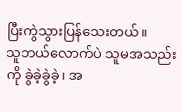ပြီးကွဲသွားပြန်သေးတယ်။
သူဘယ်လောက်ပဲ သူမအသည်းကို ခွဲခဲ့ခွဲခဲ့၊ အ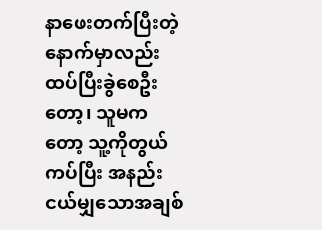နာဖေးတက်ပြီးတဲ့နောက်မှာလည်း ထပ်ပြီးခွဲစေဦးတော့၊ သူမကတော့ သူ့ကိုတွယ်ကပ်ပြီး အနည်းငယ်မျှသောအချစ်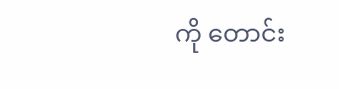ကို တောင်း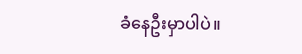ခံနေဦးမှာပါပဲ။